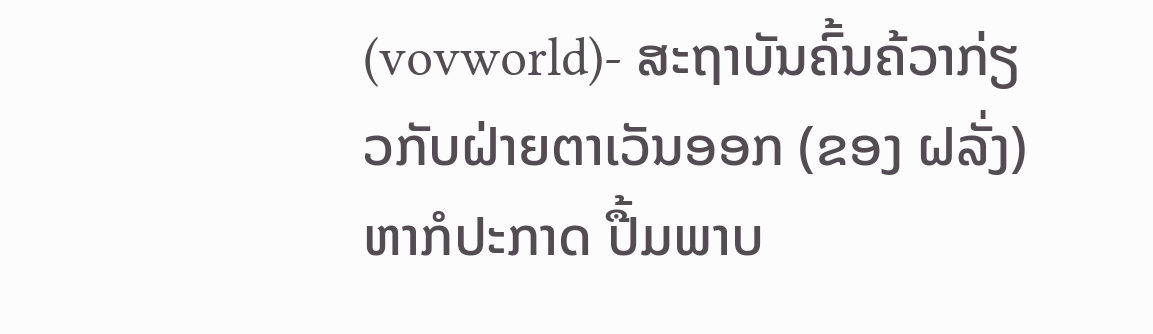(vovworld)- ສະຖາບັນຄົ້ນຄ້ວາກ່ຽວກັບຝ່າຍຕາເວັນອອກ (ຂອງ ຝລັ່ງ) ຫາກໍປະກາດ ປື້ມພາບ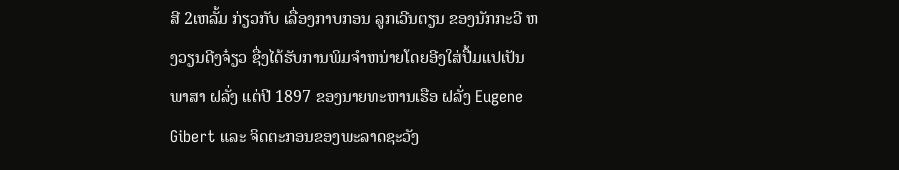ສີ 2ເຫລັ້ມ ກ່ຽວກັບ ເລື່ອງກາບກອນ ລູກເວີນຕຽນ ຂອງນັກກະວີ ຫງວຽນດີງຈ໋ຽວ ຊື່ງໄດ້ຮັບການພິມຈຳຫນ່າຍໂດຍອີງໃສ່ປື້ມແປເປັນພາສາ ຝລັ່ງ ແຕ່ປີ 1897 ຂອງນາຍທະຫານເຮືອ ຝລັ່ງ Eugene Gibert ແລະ ຈິດຕະກອນຂອງພະລາດຊະວັງ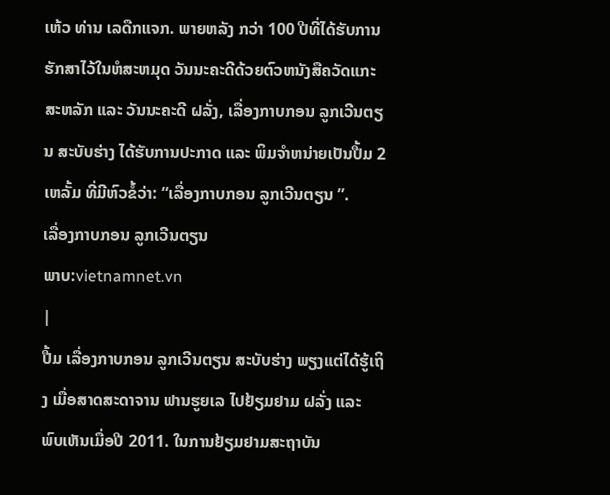ເຫ້ວ ທ່ານ ເລດືກແຈກ. ພາຍຫລັງ ກວ່າ 100 ປີທີ່ໄດ້ຮັບການຮັກສາໄວ້ໃນຫໍສະຫມຸດ ວັນນະຄະດີດ້ວຍຕົວຫນັງສືຄວັດແກະສະຫລັກ ແລະ ວັນນະຄະດີ ຝລັ່ງ, ເລື່ອງກາບກອນ ລູກເວີນຕຽນ ສະບັບຮ່າງ ໄດ້ຮັບການປະກາດ ແລະ ພິມຈຳຫນ່າຍເປັນປື້ມ 2 ເຫລັ້ມ ທີ່ມີຫົວຂໍ້ວ່າ: “ເລື່ອງກາບກອນ ລູກເວີນຕຽນ ”.
ເລື່ອງກາບກອນ ລູກເວີນຕຽນ
ພາບ:vietnamnet.vn
|
ປື້ມ ເລື່ອງກາບກອນ ລູກເວີນຕຽນ ສະບັບຮ່າງ ພຽງແຕ່ໄດ້ຮູ້ເຖິງ ເມື່ອສາດສະດາຈານ ຟານຮູຍເລ ໄປຢ້ຽມຢາມ ຝລັ່ງ ແລະ ພົບເຫັນເມື່ອປີ 2011. ໃນການຢ້ຽມຢາມສະຖາບັນ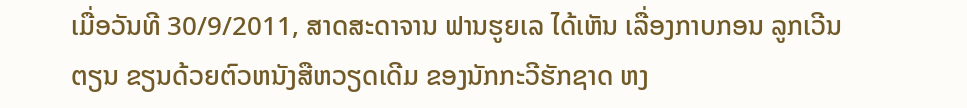ເມື່ອວັນທີ 30/9/2011, ສາດສະດາຈານ ຟານຮູຍເລ ໄດ້ເຫັນ ເລື່ອງກາບກອນ ລູກເວີນຕຽນ ຂຽນດ້ວຍຕົວຫນັງສືຫວຽດເດີມ ຂອງນັກກະວີຮັກຊາດ ຫງ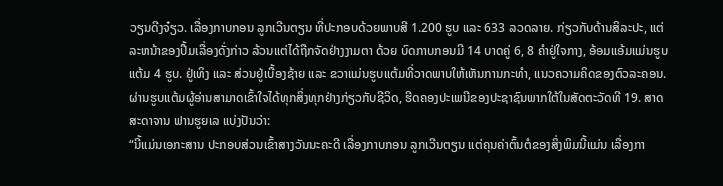ວຽນດີງຈ໋ຽວ. ເລື່ອງກາບກອນ ລູກເວີນຕຽນ ທີ່ປະກອບດ້ວຍພາບສີ 1.200 ຮູບ ແລະ 633 ລວດລາຍ. ກ່ຽວກັບດ້ານສິລະປະ, ແຕ່ລະຫນ້າຂອງປື້ມເລື່ອງດັ່ງກ່າວ ລ້ວນແຕ່ໄດ້ຖືກຈັດຢ່າງງາມຕາ ດ້ວຍ ບົດກາບກອນມີ 14 ບາດຄູ່ 6, 8 ຄຳຢູ່ໃຈກາງ, ອ້ອມແອ້ມແມ່ນຮູບແຕ້ມ 4 ຮູບ. ຢູ່ເທິງ ແລະ ສ່ວນຢູ່ເບື້ອງຊ້າຍ ແລະ ຂວາແມ່ນຮູບແຕ້ມທີ່ວາດພາບໃຫ້ເຫັນການກະທຳ, ແນວຄວາມຄິດຂອງຕົວລະຄອນ. ຜ່ານຮູບແຕ້ມຜູ້ອ່ານສາມາດເຂົ້າໃຈໄດ້ທຸກສິ່ງທຸກຢ່າງກ່ຽວກັບຊີວິດ, ຮີດຄອງປະເພນີຂອງປະຊາຊົນພາກໃຕ້ໃນສັດຕະວັດທີ 19. ສາດສະດາຈານ ຟານຮູຍເລ ແບ່ງປັນວ່າ:
“ນີ້ແມ່ນເອກະສານ ປະກອບສ່ວນເຂົ້າສາງວັນນະຄະດີ ເລື່ອງກາບກອນ ລູກເວີນຕຽນ ແຕ່ຄຸນຄ່າຕົ້ນຕໍຂອງສິ່ງພິມນີ້ແມ່ນ ເລື່ອງກາ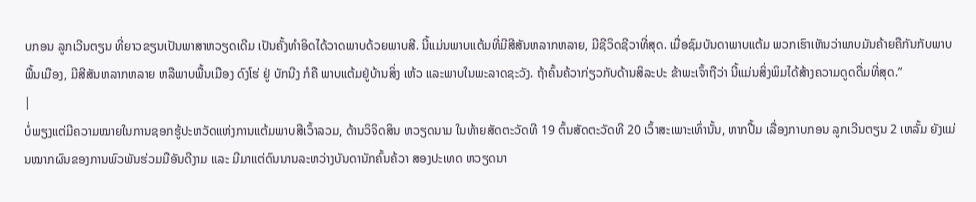ບກອນ ລູກເວີນຕຽນ ທີ່ຍາວຂຽນເປັນພາສາຫວຽດເດີມ ເປັນຄັ້ງທຳອິດໄດ້ວາດພາບດ້ວຍພາບສີ. ນີ້ແມ່ນພາບແຕ້ມທີ່ມີສີສັນຫລາກຫລາຍ, ມີຊີວິດຊີວາທີ່ສຸດ. ເມື່ອຊົມບັນດາພາບແຕ້ມ ພວກເຮົາເຫັນວ່າພາບມັນຄ້າຍຄືກັນກັບພາບພື້ນເມືອງ, ມີສີສັນຫລາກຫລາຍ ຫລືພາບພື້ນເມືອງ ດົງໂຮ່ ຢູ່ ບັກນີງ ກໍຄື ພາບແຕ້ມຢູ່ບ້ານສິ່ງ ເຫ້ວ ແລະພາບໃນພະລາດຊະວັງ. ຖ້າຄົ້ນຄ້ວາກ່ຽວກັບດ້ານສິລະປະ ຂ້າພະເຈົ້າຖືວ່າ ນີ້ແມ່ນສິ່ງພິມໄດ້ສ້າງຄວາມດູດດື່ມທີ່ສຸດ.”
|
ບໍ່ພຽງແຕ່ມີຄວາມໝາຍໃນການຊອກຮູ້ປະຫວັດແຫ່ງການແຕ້ມພາບສີເວົ້າລວມ, ດ້ານວິຈິດສິນ ຫວຽດນາມ ໃນທ້າຍສັດຕະວັດທີ 19 ຕົ້ນສັດຕະວັດທີ 20 ເວົ້າສະເພາະເທົ່ານັ້ນ, ຫາກປື້ມ ເລື່ອງກາບກອນ ລູກເວີນຕຽນ 2 ເຫລັ້ມ ຍັງແມ່ນໝາກຜົນຂອງການພົວພັນຮ່ວມມືອັນດີງາມ ແລະ ມີມາແຕ່ດົນນານລະຫວ່າງບັນດານັກຄົ້ນຄ້ວາ ສອງປະເທດ ຫວຽດນາ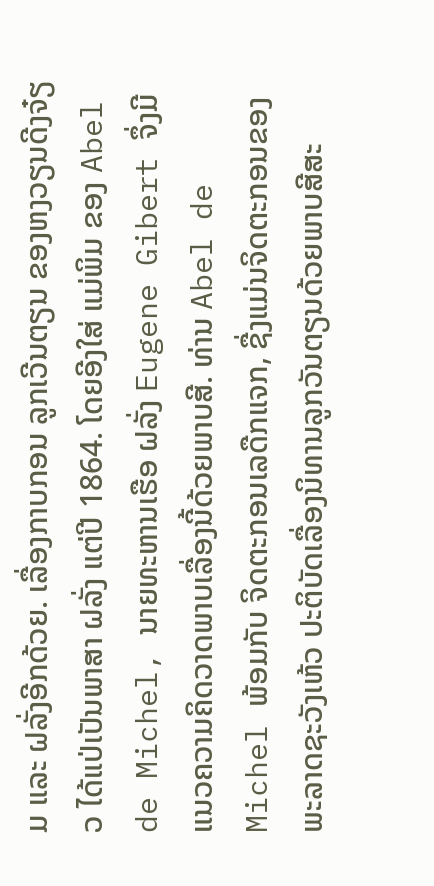ມ ແລະ ຝລັ່ງອີກດ້ວຍ. ເລື່ອງກາບກອນ ລູກເວີນຕຽນ ຂອງຫງວຽນດີງຈ໋ຽວ ໄດ້ແປ່ເປັນພາສາ ຝລັ່ງ ແຕ່ປີ 1864. ໂດຍອີງໃສ່ ແມ່ພິມ ຂອງ Abel de Michel, ນາຍທະຫານເຮືອ ຝລັ່ງ Eugene Gibert ຈຶ່ງມີແນວຄວາມຄິດວາດພາບເລື່ອງນີ້ດ້ວຍພາບສີ. ທ່ານ Abel de Michel ພ້ອມກັບ ຈິດຕະກອນເລດືກແຈກ, ຊື່ງແມ່ນຈິດຕະກອນຂອງພະລາດຊະວັງເຫ້ວ ປະຕິບັດເລື່ອງນິທານລູກວັນຕຽນດ້ວຍພາບສີສະ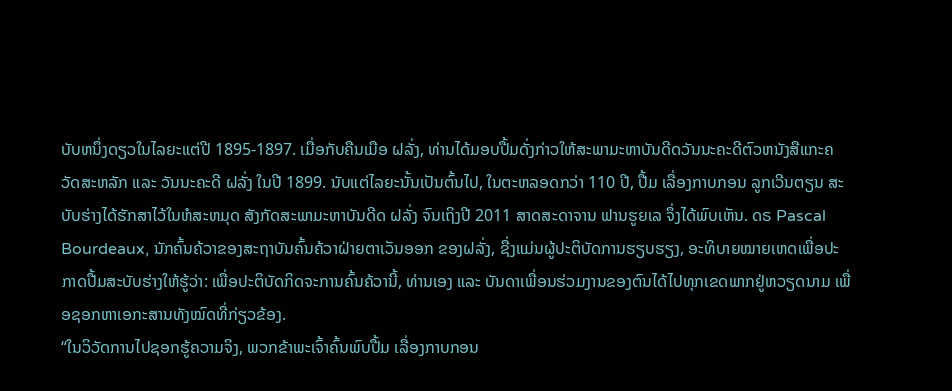ບັບຫນຶ່ງດຽວໃນໄລຍະແຕ່ປີ 1895-1897. ເມື່ອກັບຄືນເມືອ ຝລັ່ງ, ທ່ານໄດ້ມອບປື້ມດັ່ງກ່າວໃຫ້ສະພາມະຫາບັນດີດວັນນະຄະດີຕົວຫນັງສືແກະຄວັດສະຫລັກ ແລະ ວັນນະຄະດີ ຝລັ່ງ ໃນປີ 1899. ນັບແຕ່ໄລຍະນັ້ນເປັນຕົ້ນໄປ, ໃນຕະຫລອດກວ່າ 110 ປີ, ປື້ມ ເລື່ອງກາບກອນ ລູກເວີນຕຽນ ສະບັບຮ່າງໄດ້ຮັກສາໄວ້ໃນຫໍສະຫມຸດ ສັງກັດສະພາມະຫາບັນດີດ ຝລັ່ງ ຈົນເຖິງປີ 2011 ສາດສະດາຈານ ຟານຮູຍເລ ຈຶ່ງໄດ້ພົບເຫັນ. ດຣ Pascal Bourdeaux, ນັກຄົ້ນຄ້ວາຂອງສະຖາບັນຄົ້ນຄ້ວາຝ່າຍຕາເວັນອອກ ຂອງຝລັ່ງ, ຊື່ງແມ່ນຜູ້ປະຕິບັດການຮຽບຮຽງ, ອະທິບາຍໝາຍເຫດເພື່ອປະກາດປື້ມສະບັບຮ່າງໃຫ້ຮູ້ວ່າ: ເພື່ອປະຕິບັດກິດຈະການຄົ້ນຄ້ວານີ້, ທ່ານເອງ ແລະ ບັນດາເພື່ອນຮ່ວມງານຂອງຕົນໄດ້ໄປທຸກເຂດພາກຢູ່ຫວຽດນາມ ເພື່ອຊອກຫາເອກະສານທັງໝົດທີ່ກ່ຽວຂ້ອງ.
“ໃນວິວັດການໄປຊອກຮູ້ຄວາມຈິງ, ພວກຂ້າພະເຈົ້າຄົ້ນພົບປື້ມ ເລື່ອງກາບກອນ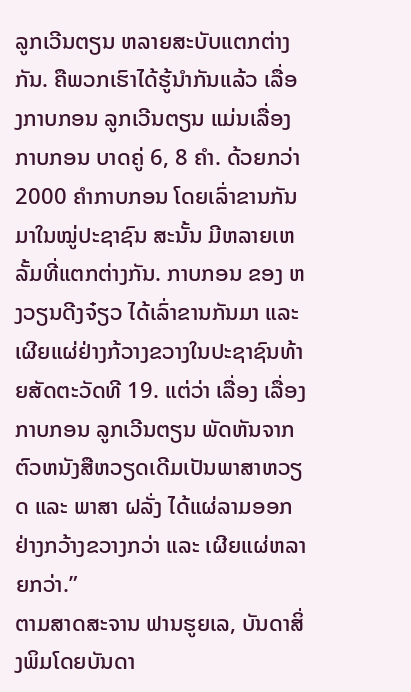ລູກເວີນຕຽນ ຫລາຍສະບັບແຕກຕ່າງກັນ. ຄືພວກເຮົາໄດ້ຮູ້ນຳກັນແລ້ວ ເລື່ອງກາບກອນ ລູກເວີນຕຽນ ແມ່ນເລື່ອງກາບກອນ ບາດຄູ່ 6, 8 ຄຳ. ດ້ວຍກວ່າ 2000 ຄຳກາບກອນ ໂດຍເລົ່າຂານກັນມາໃນໝູ່ປະຊາຊົນ ສະນັ້ນ ມີຫລາຍເຫລັ້ມທີ່ແຕກຕ່າງກັນ. ກາບກອນ ຂອງ ຫງວຽນດີງຈ໋ຽວ ໄດ້ເລົ່າຂານກັນມາ ແລະ ເຜີຍແຜ່ຢ່າງກ້ວາງຂວາງໃນປະຊາຊົນທ້າຍສັດຕະວັດທີ 19. ແຕ່ວ່າ ເລື່ອງ ເລື່ອງກາບກອນ ລູກເວີນຕຽນ ພັດຫັນຈາກຕົວຫນັງສືຫວຽດເດີມເປັນພາສາຫວຽດ ແລະ ພາສາ ຝລັ່ງ ໄດ້ແຜ່ລາມອອກຢ່າງກວ້າງຂວາງກວ່າ ແລະ ເຜີຍແຜ່ຫລາຍກວ່າ.”
ຕາມສາດສະຈານ ຟານຮູຍເລ, ບັນດາສິ່ງພິມໂດຍບັນດາ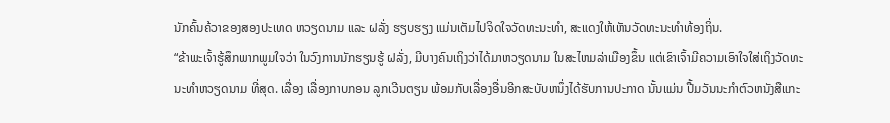ນັກຄົ້ນຄ້ວາຂອງສອງປະເທດ ຫວຽດນາມ ແລະ ຝລັ່ງ ຮຽບຮຽງ ແມ່ນເຕັມໄປຈິດໃຈວັດທະນະທຳ, ສະແດງໃຫ້ເຫັນວັດທະນະທຳທ້ອງຖິ່ນ.
“ຂ້າພະເຈົ້າຮູ້ສຶກພາກພູມໃຈວ່າ ໃນວົງການນັກຮຽນຮູ້ ຝລັ່ງ, ມີບາງຄົນເຖິງວ່າໄດ້ມາຫວຽດນາມ ໃນສະໄຫມລ່າເມືອງຂຶ້ນ ແຕ່ເຂົາເຈົ້າມີຄວາມເອົາໃຈໃສ່ເຖິງວັດທະນະທຳຫວຽດນາມ ທີ່ສຸດ. ເລື່ອງ ເລື່ອງກາບກອນ ລູກເວີນຕຽນ ພ້ອມກັບເລື່ອງອື່ນອີກສະບັບຫນຶ່ງໄດ້ຮັບການປະກາດ ນັ້ນແມ່ນ ປື້ມວັນນະກຳຕົວຫນັງສືແກະ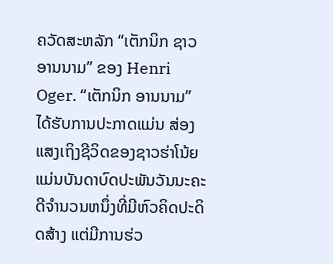ຄວັດສະຫລັກ “ເຕັກນິກ ຊາວອານນາມ” ຂອງ Henri Oger. “ເຕັກນິກ ອານນາມ” ໄດ້ຮັບການປະກາດແມ່ນ ສ່ອງແສງເຖິງຊີວິດຂອງຊາວຮ່າໂນ້ຍ ແມ່ນບັນດາບົດປະພັນວັນນະຄະດີຈຳນວນຫນຶ່ງທີ່ມີຫົວຄິດປະດິດສ້າງ ແຕ່ມີການຮ່ວ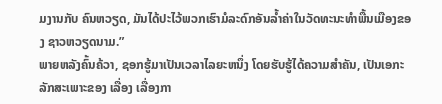ມງານກັບ ຄົນຫວຽດ, ມັນໄດ້ປະໄວ້ພວກເຮົາມໍລະດົກອັນລ້ຳຄ່າໃນວັດທະນະທຳພື້ນເມືອງຂອງ ຊາວຫວຽດນາມ.”
ພາຍຫລັງຄົ້ນຄ້ວາ, ຊອກຮູ້ມາເປັນເວລາໄລຍະຫນຶ່ງ ໂດຍຮັບຮູ້ໄດ້ຄວາມສຳຄັນ, ເປັນເອກະລັກສະເພາະຂອງ ເລື່ອງ ເລື່ອງກາ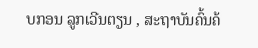ບກອນ ລູກເວີນຕຽນ , ສະຖາບັນຄົ້ນຄ້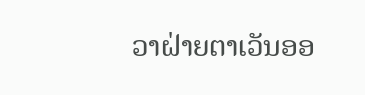ວາຝ່າຍຕາເວັນອອ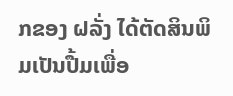ກຂອງ ຝລັ່ງ ໄດ້ຕັດສິນພິມເປັນປື້ມເພື່ອ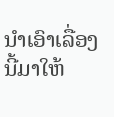ນຳເອົາເລື່ອງ ນີ້ມາໃຫ້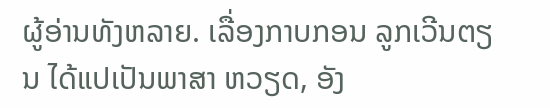ຜູ້ອ່ານທັງຫລາຍ. ເລື່ອງກາບກອນ ລູກເວີນຕຽນ ໄດ້ແປເປັນພາສາ ຫວຽດ, ອັງ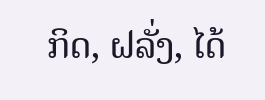ກິດ, ຝລັ່ງ, ໄດ້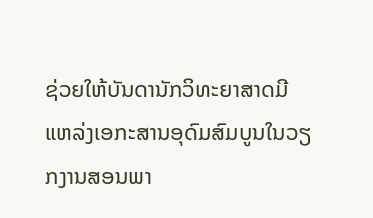ຊ່ວຍໃຫ້ບັນດານັກວິທະຍາສາດມີແຫລ່ງເອກະສານອຸດົມສົມບູນໃນວຽກງານສອນພາ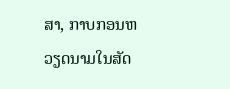ສາ, ກາບກອນຫວຽດນາມໃນສັດ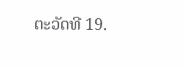ຕະວັດທີ 19.